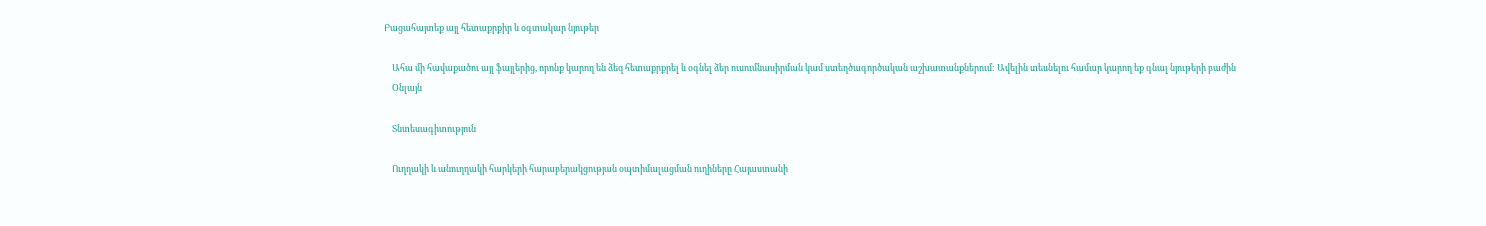Բացահայտեք այլ հետաքրքիր և օգտակար նյութեր

    Ահա մի հավաքածու այլ ֆայլերից, որոնք կարող են ձեզ հետաքրքրել և օգնել ձեր ուսումնասիրման կամ ստեղծագործական աշխատանքներում: Ավելին տեսնելու համար կարող եք գնալ նյութերի բաժին
    Օնլայն

    Տնտեսագիտություն

    Ուղղակի և անուղղակի հարկերի հարաբերակցության օպտիմալացման ուղիները Հայաստանի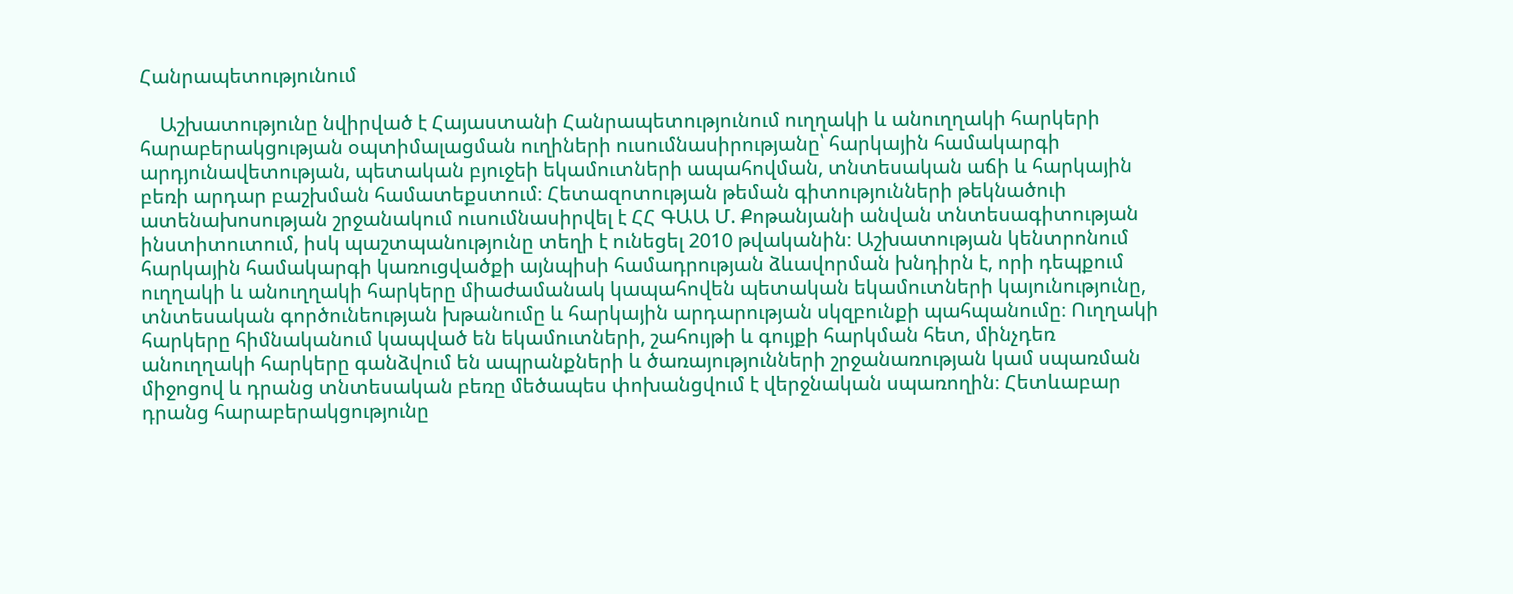Հանրապետությունում

    Աշխատությունը նվիրված է Հայաստանի Հանրապետությունում ուղղակի և անուղղակի հարկերի հարաբերակցության օպտիմալացման ուղիների ուսումնասիրությանը՝ հարկային համակարգի արդյունավետության, պետական բյուջեի եկամուտների ապահովման, տնտեսական աճի և հարկային բեռի արդար բաշխման համատեքստում։ Հետազոտության թեման գիտությունների թեկնածուի ատենախոսության շրջանակում ուսումնասիրվել է ՀՀ ԳԱԱ Մ. Քոթանյանի անվան տնտեսագիտության ինստիտուտում, իսկ պաշտպանությունը տեղի է ունեցել 2010 թվականին։ Աշխատության կենտրոնում հարկային համակարգի կառուցվածքի այնպիսի համադրության ձևավորման խնդիրն է, որի դեպքում ուղղակի և անուղղակի հարկերը միաժամանակ կապահովեն պետական եկամուտների կայունությունը, տնտեսական գործունեության խթանումը և հարկային արդարության սկզբունքի պահպանումը։ Ուղղակի հարկերը հիմնականում կապված են եկամուտների, շահույթի և գույքի հարկման հետ, մինչդեռ անուղղակի հարկերը գանձվում են ապրանքների և ծառայությունների շրջանառության կամ սպառման միջոցով և դրանց տնտեսական բեռը մեծապես փոխանցվում է վերջնական սպառողին։ Հետևաբար դրանց հարաբերակցությունը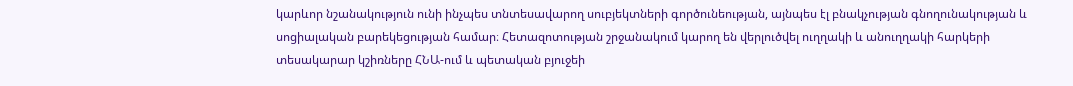կարևոր նշանակություն ունի ինչպես տնտեսավարող սուբյեկտների գործունեության, այնպես էլ բնակչության գնողունակության և սոցիալական բարեկեցության համար։ Հետազոտության շրջանակում կարող են վերլուծվել ուղղակի և անուղղակի հարկերի տեսակարար կշիռները ՀՆԱ-ում և պետական բյուջեի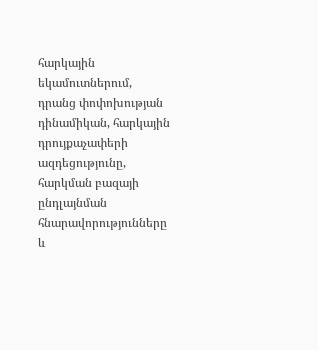հարկային եկամուտներում, դրանց փոփոխության դինամիկան, հարկային դրույքաչափերի ազդեցությունը, հարկման բազայի ընդլայնման հնարավորությունները և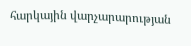հարկային վարչարարության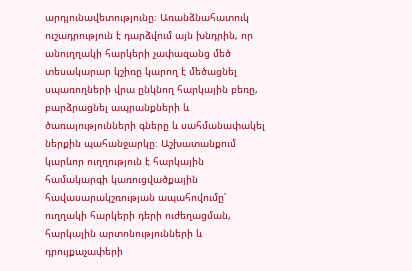արդյունավետությունը։ Առանձնահատուկ ուշադրություն է դարձվում այն խնդրին, որ անուղղակի հարկերի չափազանց մեծ տեսակարար կշիռը կարող է մեծացնել սպառողների վրա ընկնող հարկային բեռը, բարձրացնել ապրանքների և ծառայությունների գները և սահմանափակել ներքին պահանջարկը։ Աշխատանքում կարևոր ուղղություն է հարկային համակարգի կառուցվածքային հավասարակշռության ապահովումը՝ ուղղակի հարկերի դերի ուժեղացման, հարկային արտոնությունների և դրույքաչափերի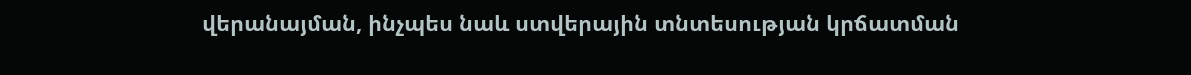վերանայման, ինչպես նաև ստվերային տնտեսության կրճատման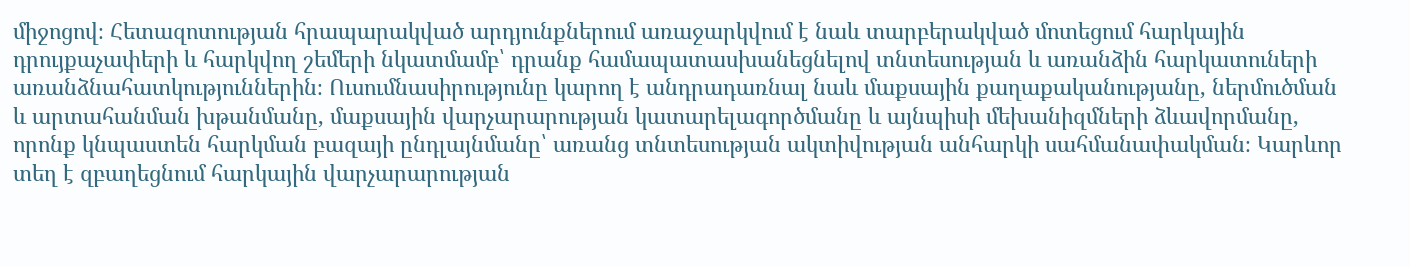միջոցով։ Հետազոտության հրապարակված արդյունքներում առաջարկվում է նաև տարբերակված մոտեցում հարկային դրույքաչափերի և հարկվող շեմերի նկատմամբ՝ դրանք համապատասխանեցնելով տնտեսության և առանձին հարկատուների առանձնահատկություններին։ Ուսումնասիրությունը կարող է անդրադառնալ նաև մաքսային քաղաքականությանը, ներմուծման և արտահանման խթանմանը, մաքսային վարչարարության կատարելագործմանը և այնպիսի մեխանիզմների ձևավորմանը, որոնք կնպաստեն հարկման բազայի ընդլայնմանը՝ առանց տնտեսության ակտիվության անհարկի սահմանափակման։ Կարևոր տեղ է զբաղեցնում հարկային վարչարարության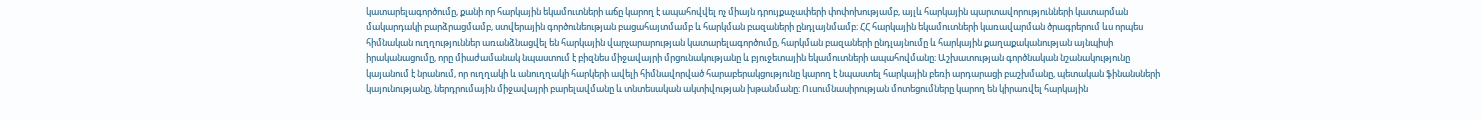կատարելագործումը, քանի որ հարկային եկամուտների աճը կարող է ապահովվել ոչ միայն դրույքաչափերի փոփոխությամբ, այլև հարկային պարտավորությունների կատարման մակարդակի բարձրացմամբ, ստվերային գործունեության բացահայտմամբ և հարկման բազաների ընդլայնմամբ։ ՀՀ հարկային եկամուտների կառավարման ծրագրերում ևս որպես հիմնական ուղղություններ առանձնացվել են հարկային վարչարարության կատարելագործումը, հարկման բազաների ընդլայնումը և հարկային քաղաքականության այնպիսի իրականացումը, որը միաժամանակ նպաստում է բիզնես միջավայրի մրցունակությանը և բյուջետային եկամուտների ապահովմանը։ Աշխատության գործնական նշանակությունը կայանում է նրանում, որ ուղղակի և անուղղակի հարկերի ավելի հիմնավորված հարաբերակցությունը կարող է նպաստել հարկային բեռի արդարացի բաշխմանը, պետական ֆինանսների կայունությանը, ներդրումային միջավայրի բարելավմանը և տնտեսական ակտիվության խթանմանը։ Ուսումնասիրության մոտեցումները կարող են կիրառվել հարկային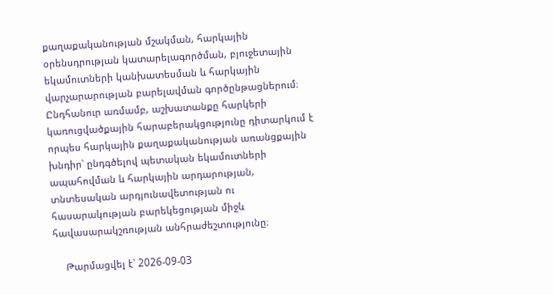քաղաքականության մշակման, հարկային օրենսդրության կատարելագործման, բյուջետային եկամուտների կանխատեսման և հարկային վարչարարության բարելավման գործընթացներում։ Ընդհանուր առմամբ, աշխատանքը հարկերի կառուցվածքային հարաբերակցությունը դիտարկում է որպես հարկային քաղաքականության առանցքային խնդիր՝ ընդգծելով պետական եկամուտների ապահովման և հարկային արդարության, տնտեսական արդյունավետության ու հասարակության բարեկեցության միջև հավասարակշռության անհրաժեշտությունը։

    Թարմացվել է՝ 2026-09-03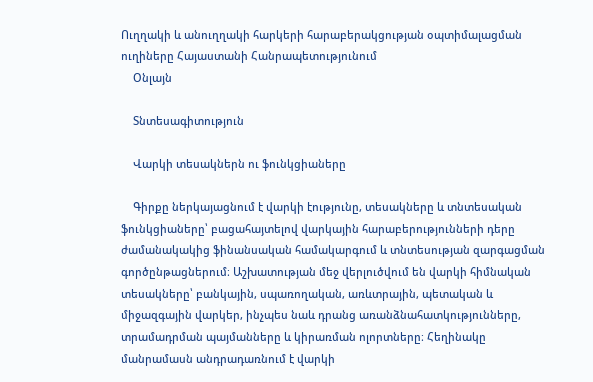Ուղղակի և անուղղակի հարկերի հարաբերակցության օպտիմալացման ուղիները Հայաստանի Հանրապետությունում
    Օնլայն

    Տնտեսագիտություն

    Վարկի տեսակներն ու ֆունկցիաները

    Գիրքը ներկայացնում է վարկի էությունը, տեսակները և տնտեսական ֆունկցիաները՝ բացահայտելով վարկային հարաբերությունների դերը ժամանակակից ֆինանսական համակարգում և տնտեսության զարգացման գործընթացներում։ Աշխատության մեջ վերլուծվում են վարկի հիմնական տեսակները՝ բանկային, սպառողական, առևտրային, պետական և միջազգային վարկեր, ինչպես նաև դրանց առանձնահատկությունները, տրամադրման պայմանները և կիրառման ոլորտները։ Հեղինակը մանրամասն անդրադառնում է վարկի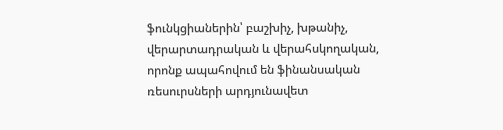ֆունկցիաներին՝ բաշխիչ, խթանիչ, վերարտադրական և վերահսկողական, որոնք ապահովում են ֆինանսական ռեսուրսների արդյունավետ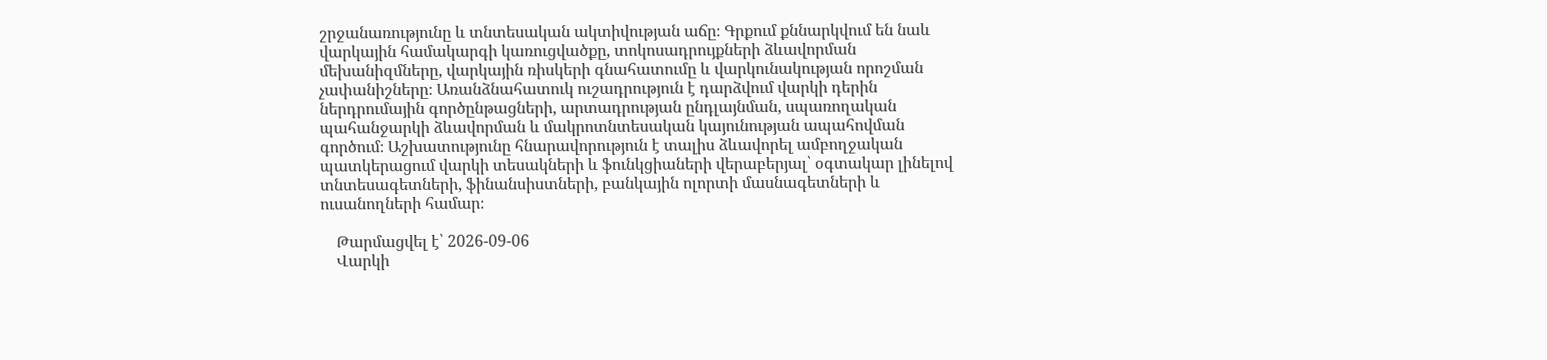շրջանառությունը և տնտեսական ակտիվության աճը։ Գրքում քննարկվում են նաև վարկային համակարգի կառուցվածքը, տոկոսադրույքների ձևավորման մեխանիզմները, վարկային ռիսկերի գնահատումը և վարկունակության որոշման չափանիշները։ Առանձնահատուկ ուշադրություն է դարձվում վարկի դերին ներդրումային գործընթացների, արտադրության ընդլայնման, սպառողական պահանջարկի ձևավորման և մակրոտնտեսական կայունության ապահովման գործում։ Աշխատությունը հնարավորություն է տալիս ձևավորել ամբողջական պատկերացում վարկի տեսակների և ֆունկցիաների վերաբերյալ՝ օգտակար լինելով տնտեսագետների, ֆինանսիստների, բանկային ոլորտի մասնագետների և ուսանողների համար։

    Թարմացվել է՝ 2026-09-06
    Վարկի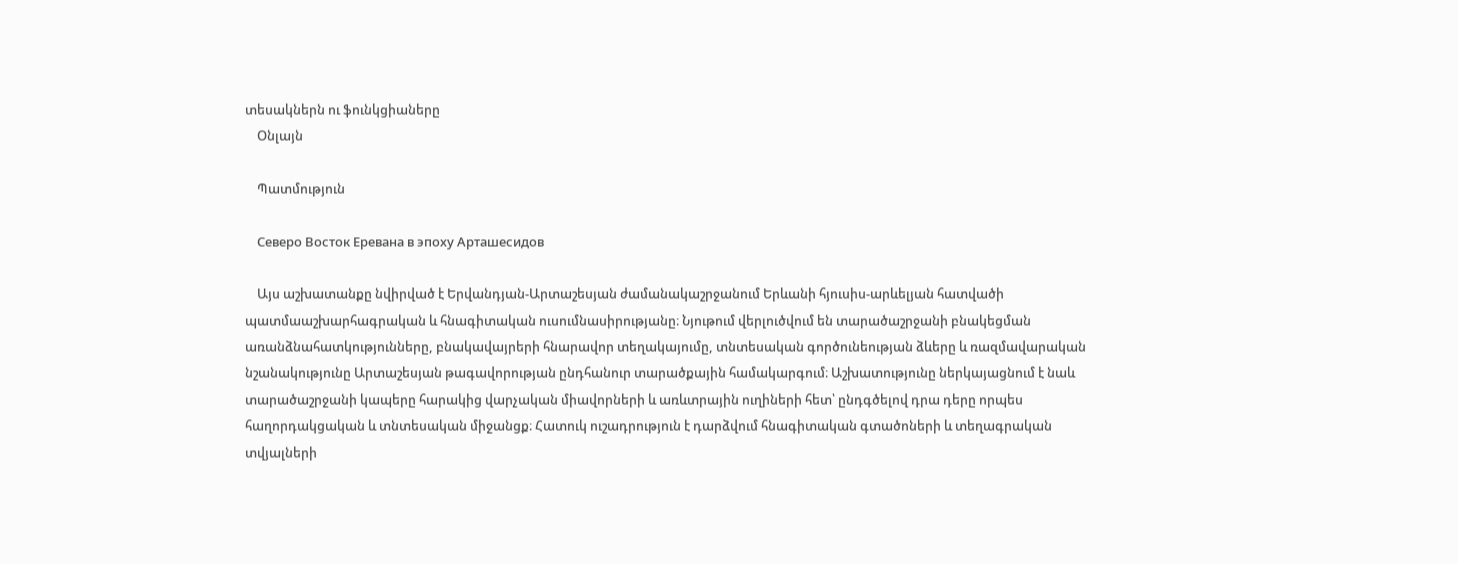տեսակներն ու ֆունկցիաները
    Օնլայն

    Պատմություն

    Северо Восток Еревана в эпоху Арташесидов

    Այս աշխատանքը նվիրված է Երվանդյան-Արտաշեսյան ժամանակաշրջանում Երևանի հյուսիս-արևելյան հատվածի պատմաաշխարհագրական և հնագիտական ուսումնասիրությանը։ Նյութում վերլուծվում են տարածաշրջանի բնակեցման առանձնահատկությունները, բնակավայրերի հնարավոր տեղակայումը, տնտեսական գործունեության ձևերը և ռազմավարական նշանակությունը Արտաշեսյան թագավորության ընդհանուր տարածքային համակարգում։ Աշխատությունը ներկայացնում է նաև տարածաշրջանի կապերը հարակից վարչական միավորների և առևտրային ուղիների հետ՝ ընդգծելով դրա դերը որպես հաղորդակցական և տնտեսական միջանցք։ Հատուկ ուշադրություն է դարձվում հնագիտական գտածոների և տեղագրական տվյալների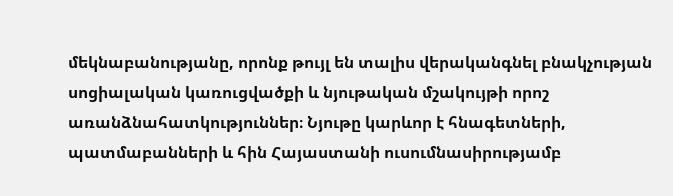մեկնաբանությանը, որոնք թույլ են տալիս վերականգնել բնակչության սոցիալական կառուցվածքի և նյութական մշակույթի որոշ առանձնահատկություններ։ Նյութը կարևոր է հնագետների, պատմաբանների և հին Հայաստանի ուսումնասիրությամբ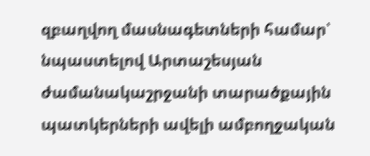զբաղվող մասնագետների համար՝ նպաստելով Արտաշեսյան ժամանակաշրջանի տարածքային պատկերների ավելի ամբողջական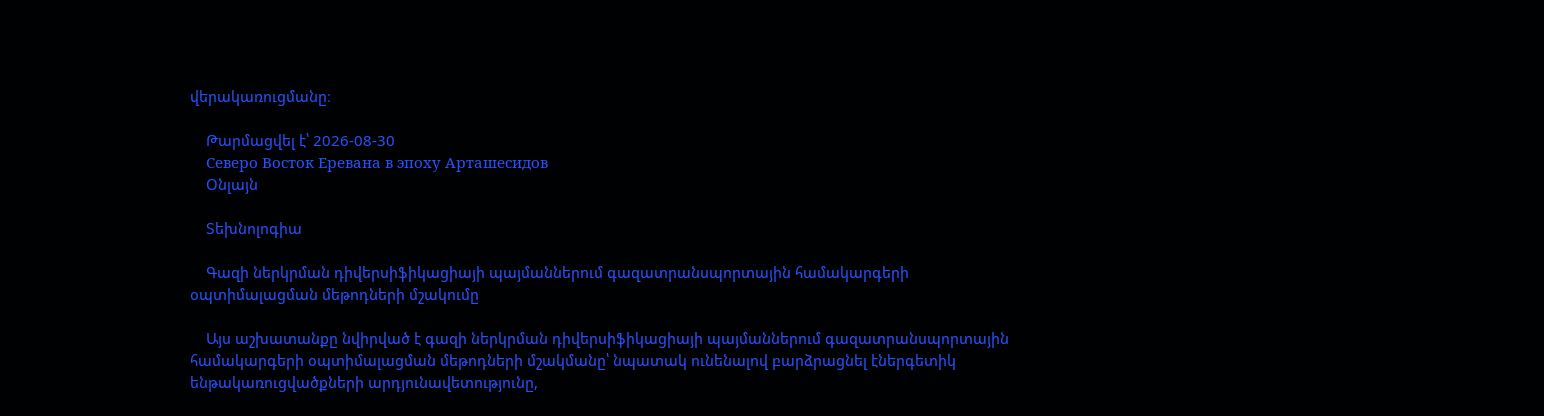վերակառուցմանը։

    Թարմացվել է՝ 2026-08-30
    Северо Восток Еревана в эпоху Арташесидов
    Օնլայն

    Տեխնոլոգիա

    Գազի ներկրման դիվերսիֆիկացիայի պայմաններում գազատրանսպորտային համակարգերի օպտիմալացման մեթոդների մշակումը

    Այս աշխատանքը նվիրված է գազի ներկրման դիվերսիֆիկացիայի պայմաններում գազատրանսպորտային համակարգերի օպտիմալացման մեթոդների մշակմանը՝ նպատակ ունենալով բարձրացնել էներգետիկ ենթակառուցվածքների արդյունավետությունը,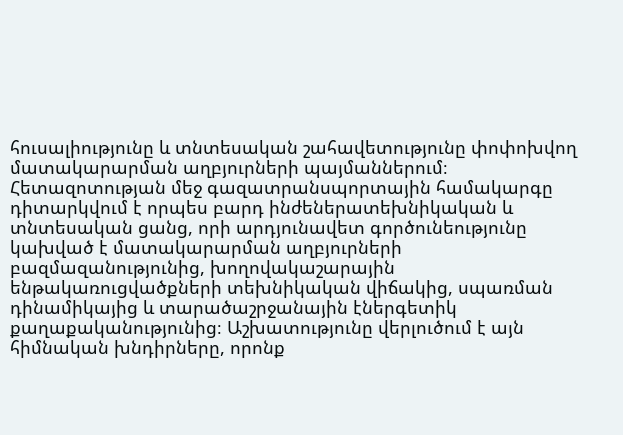հուսալիությունը և տնտեսական շահավետությունը փոփոխվող մատակարարման աղբյուրների պայմաններում։ Հետազոտության մեջ գազատրանսպորտային համակարգը դիտարկվում է որպես բարդ ինժեներատեխնիկական և տնտեսական ցանց, որի արդյունավետ գործունեությունը կախված է մատակարարման աղբյուրների բազմազանությունից, խողովակաշարային ենթակառուցվածքների տեխնիկական վիճակից, սպառման դինամիկայից և տարածաշրջանային էներգետիկ քաղաքականությունից։ Աշխատությունը վերլուծում է այն հիմնական խնդիրները, որոնք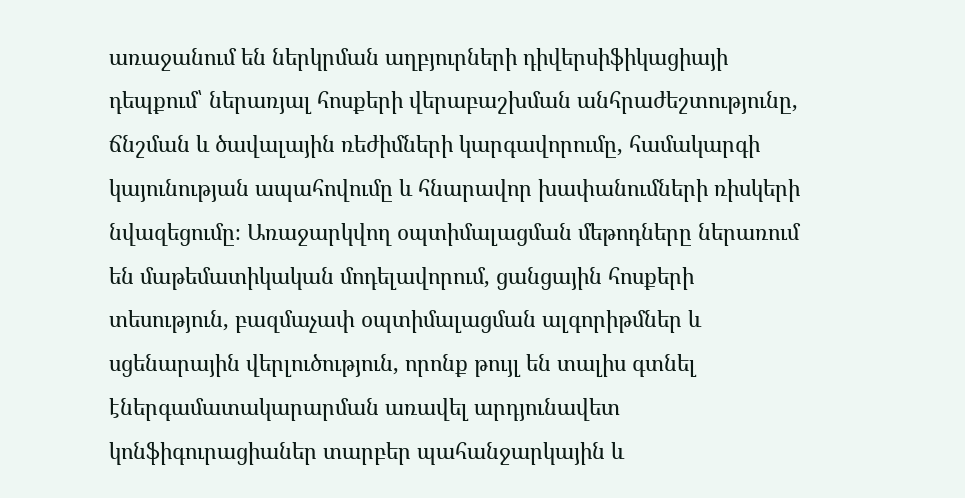առաջանում են ներկրման աղբյուրների դիվերսիֆիկացիայի դեպքում՝ ներառյալ հոսքերի վերաբաշխման անհրաժեշտությունը, ճնշման և ծավալային ռեժիմների կարգավորումը, համակարգի կայունության ապահովումը և հնարավոր խափանումների ռիսկերի նվազեցումը։ Առաջարկվող օպտիմալացման մեթոդները ներառում են մաթեմատիկական մոդելավորում, ցանցային հոսքերի տեսություն, բազմաչափ օպտիմալացման ալգորիթմներ և սցենարային վերլուծություն, որոնք թույլ են տալիս գտնել էներգամատակարարման առավել արդյունավետ կոնֆիգուրացիաներ տարբեր պահանջարկային և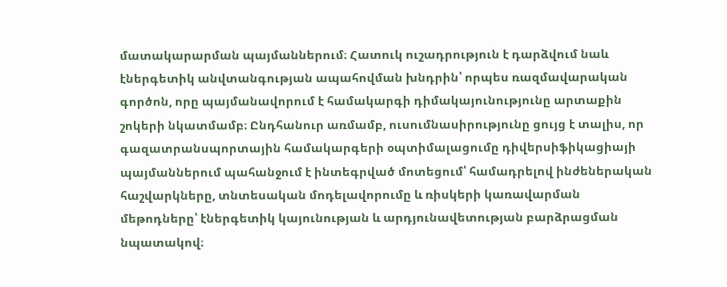մատակարարման պայմաններում։ Հատուկ ուշադրություն է դարձվում նաև էներգետիկ անվտանգության ապահովման խնդրին՝ որպես ռազմավարական գործոն, որը պայմանավորում է համակարգի դիմակայունությունը արտաքին շոկերի նկատմամբ։ Ընդհանուր առմամբ, ուսումնասիրությունը ցույց է տալիս, որ գազատրանսպորտային համակարգերի օպտիմալացումը դիվերսիֆիկացիայի պայմաններում պահանջում է ինտեգրված մոտեցում՝ համադրելով ինժեներական հաշվարկները, տնտեսական մոդելավորումը և ռիսկերի կառավարման մեթոդները՝ էներգետիկ կայունության և արդյունավետության բարձրացման նպատակով։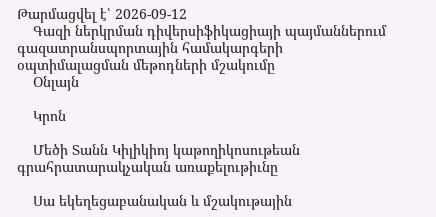Թարմացվել է՝ 2026-09-12
    Գազի ներկրման դիվերսիֆիկացիայի պայմաններում գազատրանսպորտային համակարգերի օպտիմալացման մեթոդների մշակումը
    Օնլայն

    Կրոն

    Մեծի Տանն Կիլիկիոյ կաթողիկոսութեան գրահրատարակչական առաքելութիւնը

    Սա եկեղեցաբանական և մշակութային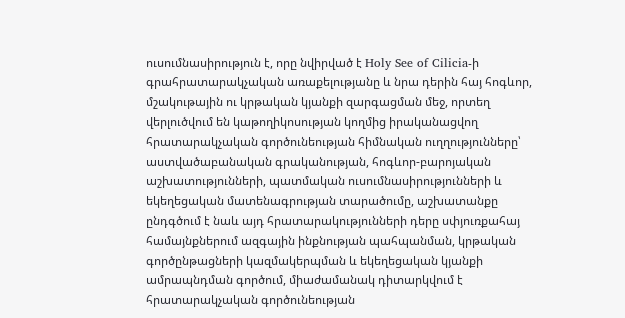ուսումնասիրություն է, որը նվիրված է Holy See of Cilicia-ի գրահրատարակչական առաքելությանը և նրա դերին հայ հոգևոր, մշակութային ու կրթական կյանքի զարգացման մեջ, որտեղ վերլուծվում են կաթողիկոսության կողմից իրականացվող հրատարակչական գործունեության հիմնական ուղղությունները՝ աստվածաբանական գրականության, հոգևոր-բարոյական աշխատությունների, պատմական ուսումնասիրությունների և եկեղեցական մատենագրության տարածումը, աշխատանքը ընդգծում է նաև այդ հրատարակությունների դերը սփյուռքահայ համայնքներում ազգային ինքնության պահպանման, կրթական գործընթացների կազմակերպման և եկեղեցական կյանքի ամրապնդման գործում, միաժամանակ դիտարկվում է հրատարակչական գործունեության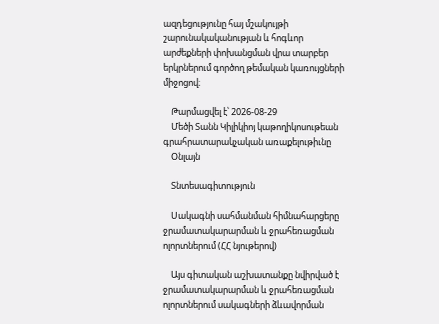ազդեցությունը հայ մշակույթի շարունակականության և հոգևոր արժեքների փոխանցման վրա տարբեր երկրներում գործող թեմական կառույցների միջոցով։

    Թարմացվել է՝ 2026-08-29
    Մեծի Տանն Կիլիկիոյ կաթողիկոսութեան գրահրատարակչական առաքելութիւնը
    Օնլայն

    Տնտեսագիտություն

    Սակագնի սահմանման հիմնահարցերը ջրամատակարարման և ջրահեռացման ոլորտներում (ՀՀ նյութերով)

    Այս գիտական աշխատանքը նվիրված է ջրամատակարարման և ջրահեռացման ոլորտներում սակագների ձևավորման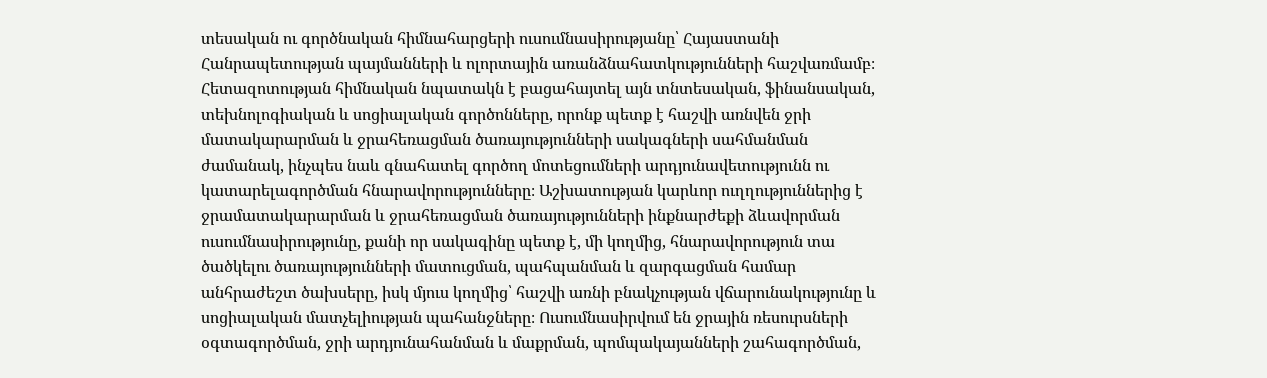տեսական ու գործնական հիմնահարցերի ուսումնասիրությանը՝ Հայաստանի Հանրապետության պայմանների և ոլորտային առանձնահատկությունների հաշվառմամբ։ Հետազոտության հիմնական նպատակն է բացահայտել այն տնտեսական, ֆինանսական, տեխնոլոգիական և սոցիալական գործոնները, որոնք պետք է հաշվի առնվեն ջրի մատակարարման և ջրահեռացման ծառայությունների սակագների սահմանման ժամանակ, ինչպես նաև գնահատել գործող մոտեցումների արդյունավետությունն ու կատարելագործման հնարավորությունները։ Աշխատության կարևոր ուղղություններից է ջրամատակարարման և ջրահեռացման ծառայությունների ինքնարժեքի ձևավորման ուսումնասիրությունը, քանի որ սակագինը պետք է, մի կողմից, հնարավորություն տա ծածկելու ծառայությունների մատուցման, պահպանման և զարգացման համար անհրաժեշտ ծախսերը, իսկ մյուս կողմից՝ հաշվի առնի բնակչության վճարունակությունը և սոցիալական մատչելիության պահանջները։ Ուսումնասիրվում են ջրային ռեսուրսների օգտագործման, ջրի արդյունահանման և մաքրման, պոմպակայանների շահագործման,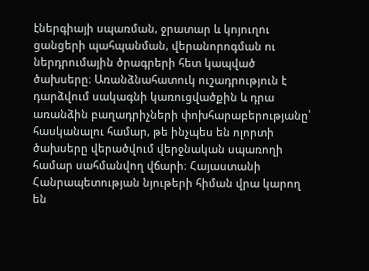էներգիայի սպառման, ջրատար և կոյուղու ցանցերի պահպանման, վերանորոգման ու ներդրումային ծրագրերի հետ կապված ծախսերը։ Առանձնահատուկ ուշադրություն է դարձվում սակագնի կառուցվածքին և դրա առանձին բաղադրիչների փոխհարաբերությանը՝ հասկանալու համար, թե ինչպես են ոլորտի ծախսերը վերածվում վերջնական սպառողի համար սահմանվող վճարի։ Հայաստանի Հանրապետության նյութերի հիման վրա կարող են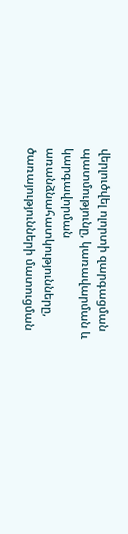վերլուծվել ոլորտի զարգացման պատմությունը, կառավարման և կարգավորման առանձնահատկությունները, ծառայությունների մատուցման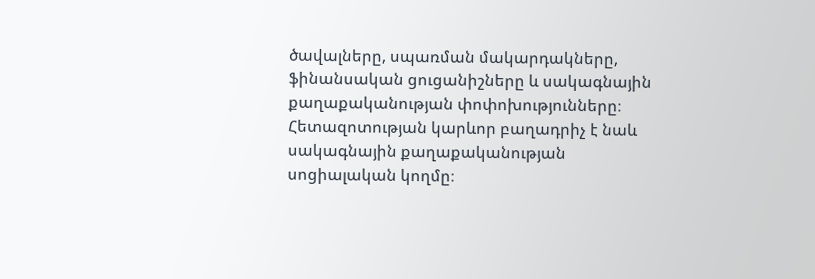ծավալները, սպառման մակարդակները, ֆինանսական ցուցանիշները և սակագնային քաղաքականության փոփոխությունները։ Հետազոտության կարևոր բաղադրիչ է նաև սակագնային քաղաքականության սոցիալական կողմը։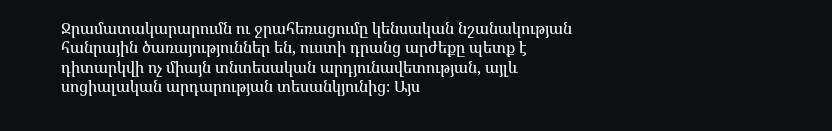Ջրամատակարարումն ու ջրահեռացումը կենսական նշանակության հանրային ծառայություններ են, ուստի դրանց արժեքը պետք է դիտարկվի ոչ միայն տնտեսական արդյունավետության, այլև սոցիալական արդարության տեսանկյունից։ Այս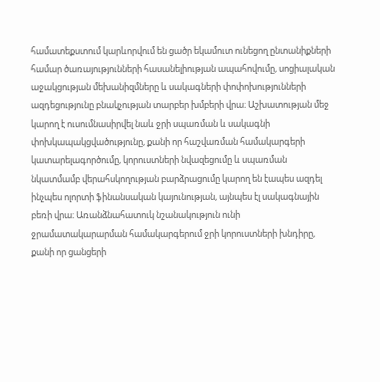համատեքստում կարևորվում են ցածր եկամուտ ունեցող ընտանիքների համար ծառայությունների հասանելիության ապահովումը, սոցիալական աջակցության մեխանիզմները և սակագների փոփոխությունների ազդեցությունը բնակչության տարբեր խմբերի վրա։ Աշխատության մեջ կարող է ուսումնասիրվել նաև ջրի սպառման և սակագնի փոխկապակցվածությունը, քանի որ հաշվառման համակարգերի կատարելագործումը, կորուստների նվազեցումը և սպառման նկատմամբ վերահսկողության բարձրացումը կարող են էապես ազդել ինչպես ոլորտի ֆինանսական կայունության, այնպես էլ սակագնային բեռի վրա։ Առանձնահատուկ նշանակություն ունի ջրամատակարարման համակարգերում ջրի կորուստների խնդիրը, քանի որ ցանցերի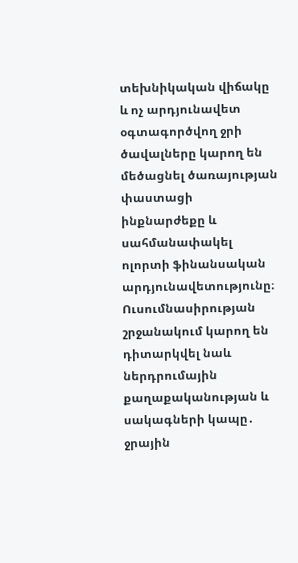տեխնիկական վիճակը և ոչ արդյունավետ օգտագործվող ջրի ծավալները կարող են մեծացնել ծառայության փաստացի ինքնարժեքը և սահմանափակել ոլորտի ֆինանսական արդյունավետությունը։ Ուսումնասիրության շրջանակում կարող են դիտարկվել նաև ներդրումային քաղաքականության և սակագների կապը․ ջրային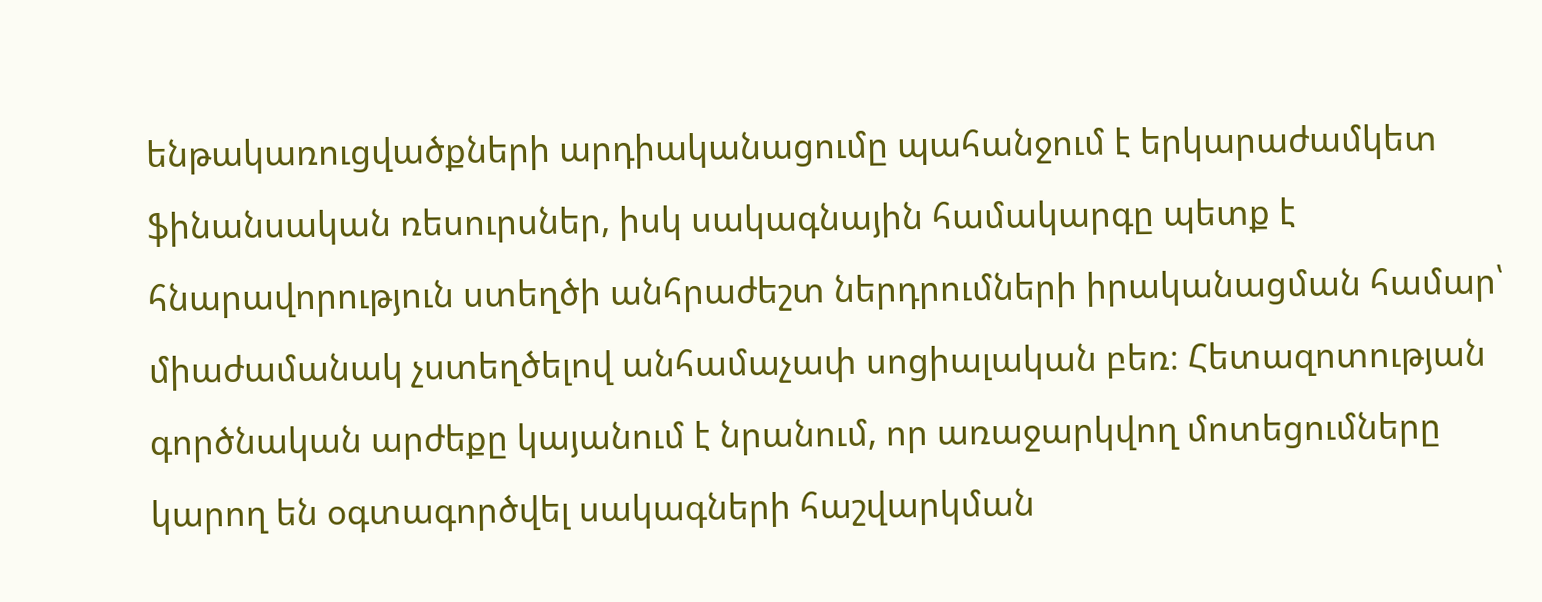ենթակառուցվածքների արդիականացումը պահանջում է երկարաժամկետ ֆինանսական ռեսուրսներ, իսկ սակագնային համակարգը պետք է հնարավորություն ստեղծի անհրաժեշտ ներդրումների իրականացման համար՝ միաժամանակ չստեղծելով անհամաչափ սոցիալական բեռ։ Հետազոտության գործնական արժեքը կայանում է նրանում, որ առաջարկվող մոտեցումները կարող են օգտագործվել սակագների հաշվարկման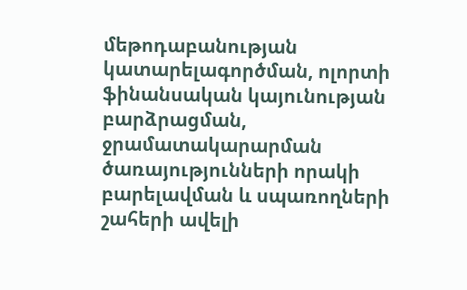մեթոդաբանության կատարելագործման, ոլորտի ֆինանսական կայունության բարձրացման, ջրամատակարարման ծառայությունների որակի բարելավման և սպառողների շահերի ավելի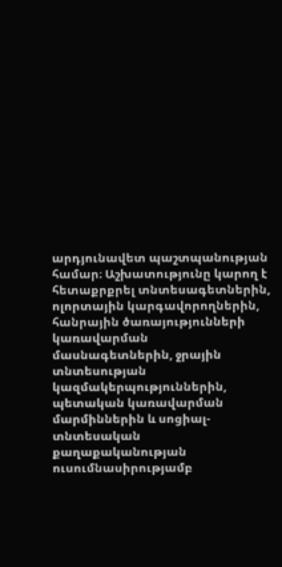արդյունավետ պաշտպանության համար։ Աշխատությունը կարող է հետաքրքրել տնտեսագետներին, ոլորտային կարգավորողներին, հանրային ծառայությունների կառավարման մասնագետներին, ջրային տնտեսության կազմակերպություններին, պետական կառավարման մարմիններին և սոցիալ-տնտեսական քաղաքականության ուսումնասիրությամբ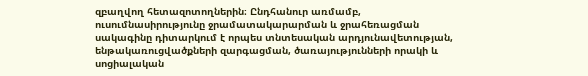զբաղվող հետազոտողներին։ Ընդհանուր առմամբ, ուսումնասիրությունը ջրամատակարարման և ջրահեռացման սակագինը դիտարկում է որպես տնտեսական արդյունավետության, ենթակառուցվածքների զարգացման, ծառայությունների որակի և սոցիալական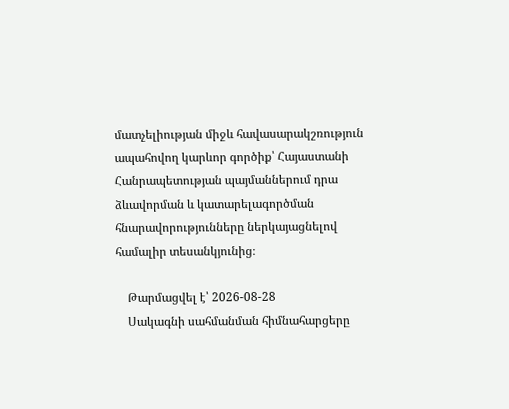մատչելիության միջև հավասարակշռություն ապահովող կարևոր գործիք՝ Հայաստանի Հանրապետության պայմաններում դրա ձևավորման և կատարելագործման հնարավորությունները ներկայացնելով համալիր տեսանկյունից։

    Թարմացվել է՝ 2026-08-28
    Սակագնի սահմանման հիմնահարցերը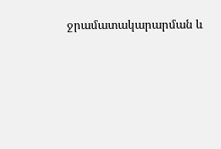ջրամատակարարման և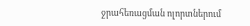ջրահեռացման ոլորտներում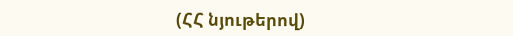(ՀՀ նյութերով)